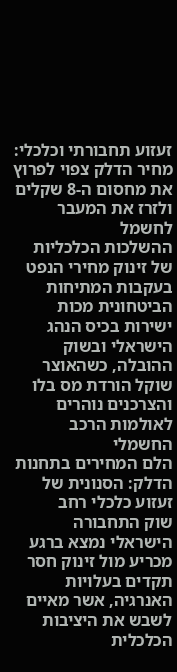זעזוע תחבורתי וכלכלי: מחיר הדלק צפוי לפרוץ את מחסום ה-8 שקלים ולזרז את המעבר לחשמל
ההשלכות הכלכליות של זינוק מחירי הנפט בעקבות המתיחות הביטחונית מכות ישירות בכיס הנהג הישראלי ובשוק ההובלה, כשהאוצר שוקל הורדת מס בלו והצרכנים נוהרים לאולמות הרכב החשמלי
הלם המחירים בתחנות הדלק: הסנונית של זעזוע כלכלי רחב
שוק התחבורה הישראלי נמצא ברגע מכריע מול זינוק חסר תקדים בעלויות האנרגיה, אשר מאיים לשבש את היציבות הכלכלית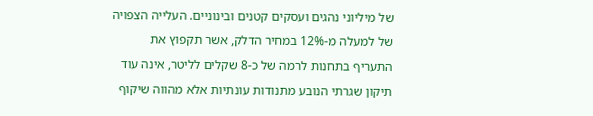של מיליוני נהגים ועסקים קטנים ובינוניים. העלייה הצפויה של למעלה מ-12% במחיר הדלק, אשר תקפוץ את התעריף בתחנות לרמה של כ-8 שקלים לליטר, אינה עוד תיקון שגרתי הנובע מתנודות עונתיות אלא מהווה שיקוף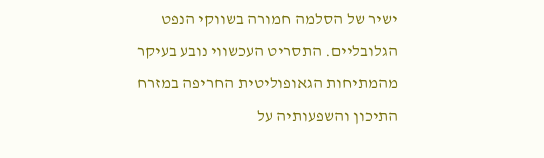ישיר של הסלמה חמורה בשווקי הנפט הגלובליים. התסריט העכשווי נובע בעיקר מהמתיחות הגאופוליטית החריפה במזרח התיכון והשפעותיה על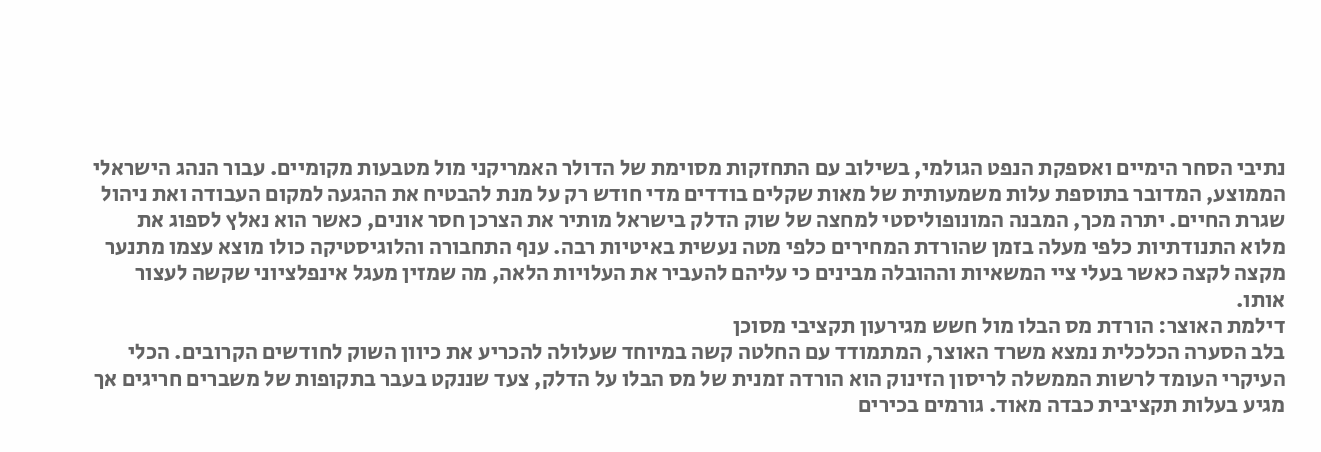נתיבי הסחר הימיים ואספקת הנפט הגולמי, בשילוב עם התחזקות מסוימת של הדולר האמריקני מול מטבעות מקומיים. עבור הנהג הישראלי הממוצע, המדובר בתוספת עלות משמעותית של מאות שקלים בודדים מדי חודש רק על מנת להבטיח את ההגעה למקום העבודה ואת ניהול שגרת החיים. יתרה מכך, המבנה המונופוליסטי למחצה של שוק הדלק בישראל מותיר את הצרכן חסר אונים, כאשר הוא נאלץ לספוג את מלוא התנודתיות כלפי מעלה בזמן שהורדת המחירים כלפי מטה נעשית באיטיות רבה. ענף התחבורה והלוגיסטיקה כולו מוצא עצמו מתנער מקצה לקצה כאשר בעלי ציי המשאיות וההובלה מבינים כי עליהם להעביר את העלויות הלאה, מה שמזין מעגל אינפלציוני שקשה לעצור אותו.
דילמת האוצר: הורדת מס הבלו מול חשש מגירעון תקציבי מסוכן
בלב הסערה הכלכלית נמצא משרד האוצר, המתמודד עם החלטה קשה במיוחד שעלולה להכריע את כיוון השוק לחודשים הקרובים. הכלי העיקרי העומד לרשות הממשלה לריסון הזינוק הוא הורדה זמנית של מס הבלו על הדלק, צעד שננקט בעבר בתקופות של משברים חריגים אך מגיע בעלות תקציבית כבדה מאוד. גורמים בכירים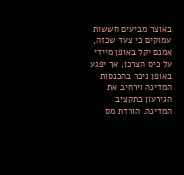באוצר מביעים חששות עמוקים כי צעד שכזה, אמנם יקל באופן מיידי על כיס הצרכן, אך יפגע באופן ניכר בהכנסות המדינה וירחיב את הגירעון בתקציב המדינה. הורדת מס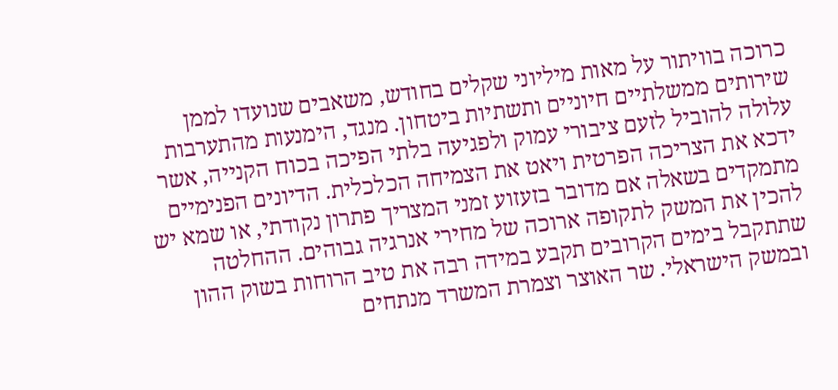כרוכה בוויתור על מאות מיליוני שקלים בחודש, משאבים שנועדו לממן שירותים ממשלתיים חיוניים ותשתיות ביטחון. מנגד, הימנעות מהתערבות עלולה להוביל לזעם ציבורי עמוק ולפגיעה בלתי הפיכה בכוח הקנייה, אשר ידכא את הצריכה הפרטית ויאט את הצמיחה הכלכלית. הדיונים הפנימיים מתמקדים בשאלה אם מדובר בזעזוע זמני המצריך פתרון נקודתי, או שמא יש להכין את המשק לתקופה ארוכה של מחירי אנרגיה גבוהים. ההחלטה שתתקבל בימים הקרובים תקבע במידה רבה את טיב הרוחות בשוק ההון ובמשק הישראלי. שר האוצר וצמרת המשרד מנתחים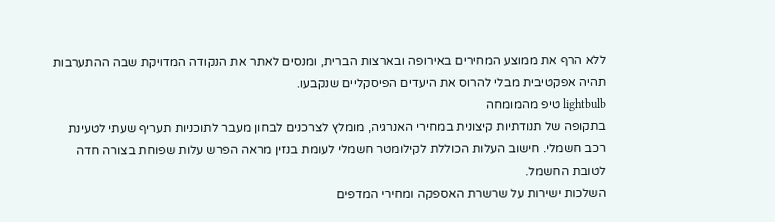ללא הרף את ממוצע המחירים באירופה ובארצות הברית, ומנסים לאתר את הנקודה המדויקת שבה ההתערבות תהיה אפקטיבית מבלי להרוס את היעדים הפיסקליים שנקבעו.
lightbulb טיפ מהמומחה
בתקופה של תנודתיות קיצונית במחירי האנרגיה, מומלץ לצרכנים לבחון מעבר לתוכניות תעריף שעתי לטעינת רכב חשמלי. חישוב העלות הכוללת לקילומטר חשמלי לעומת בנזין מראה הפרש עלות שפוחת בצורה חדה לטובת החשמל.
השלכות ישירות על שרשרת האספקה ומחירי המדפים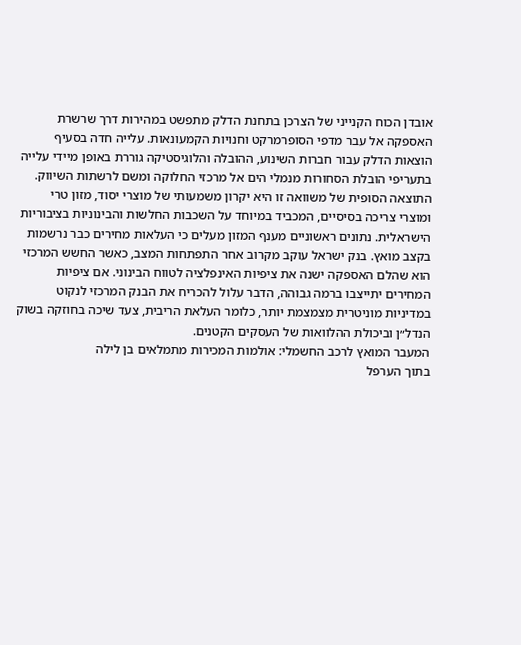אובדן הכוח הקנייני של הצרכן בתחנת הדלק מתפשט במהירות דרך שרשרת האספקה אל עבר מדפי הסופרמרקט וחנויות הקמעונאות. עלייה חדה בסעיף הוצאות הדלק עבור חברות השינוע, ההובלה והלוגיסטיקה גוררת באופן מיידי עלייה בתעריפי הובלת הסחורות מנמלי הים אל מרכזי החלוקה ומשם לרשתות השיווק. התוצאה הסופית של משוואה זו היא יקרון משמעותי של מוצרי יסוד, מזון טרי ומוצרי צריכה בסיסיים, המכביד במיוחד על השכבות החלשות והבינוניות בציבוריות הישראלית. נתונים ראשוניים מענף המזון מעלים כי העלאות מחירים כבר נרשמות בקצב מואץ. בנק ישראל עוקב מקרוב אחר התפתחות המצב, כאשר החשש המרכזי הוא שהלם האספקה ישנה את ציפיות האינפלציה לטווח הבינוני. אם ציפיות המחירים יתייצבו ברמה גבוהה, הדבר עלול להכריח את הבנק המרכזי לנקוט במדיניות מוניטרית מצמצמת יותר, כלומר העלאת הריבית, צעד שיכה בחוזקה בשוק הנדל״ן וביכולת ההלוואות של העסקים הקטנים.
המעבר המואץ לרכב החשמלי: אולמות המכירות מתמלאים בן לילה
בתוך הערפל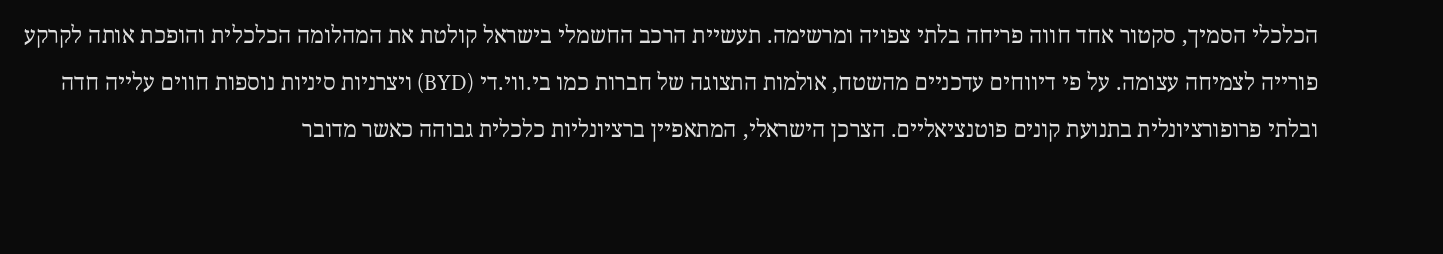הכלכלי הסמיך, סקטור אחד חווה פריחה בלתי צפויה ומרשימה. תעשיית הרכב החשמלי בישראל קולטת את המהלומה הכלכלית והופכת אותה לקרקע פורייה לצמיחה עצומה. על פי דיווחים עדכניים מהשטח, אולמות התצוגה של חברות כמו בי.ווי.די (BYD) ויצרניות סיניות נוספות חווים עלייה חדה ובלתי פרופורציונלית בתנועת קונים פוטנציאליים. הצרכן הישראלי, המתאפיין ברציונליות כלכלית גבוהה כאשר מדובר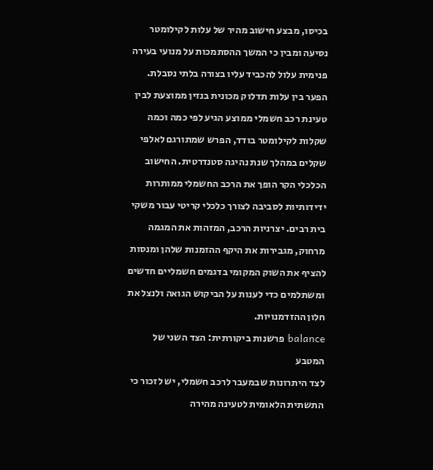בכיסו, מבצע חישוב מהיר של עלות לקילומטר נסיעה ומבין כי המשך ההסתמכות על מנועי בעירה פנימית עלול להכביד עליו בצורה בלתי נסבלת. הפער בין עלות תדלוק מכונית בנזין ממוצעת לבין טעינת רכב חשמלי ממוצע הגיע לפי כמה וכמה שקלות לקילומטר בודד, הפרש שמתורגם לאלפי שקלים במהלך שנת נהיגה סטנדרטית. החישוב הכלכלי הקר הופך את הרכב החשמלי ממותרות ידידותיות לסביבה לצורך כלכלי קריטי עבור משקי בית רבים. יצרניות הרכב, המזהות את המגמה מרחוק, מגבירות את היקף ההזמנות שלהן ומנסות להציף את השוק המקומי בדגמים חשמליים חדשים ומשתלמים כדי לענות על הביקוש הגואה ולנצל את חלון ההזדמנויות.
balance פרשנות ביקורתית: הצד השני של המטבע
לצד היתרונות שבמעבר לרכב חשמלי, יש לזכור כי התשתית הלאומית לטעינה מהירה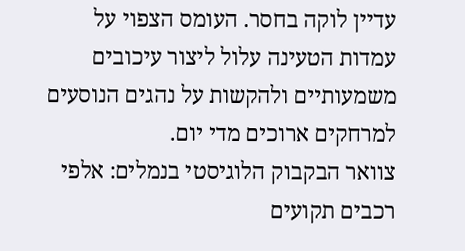עדיין לוקה בחסר. העומס הצפוי על עמדות הטעינה עלול ליצור עיכובים משמעותיים ולהקשות על נהגים הנוסעים למרחקים ארוכים מדי יום.
צוואר הבקבוק הלוגיסטי בנמלים: אלפי רכבים תקועים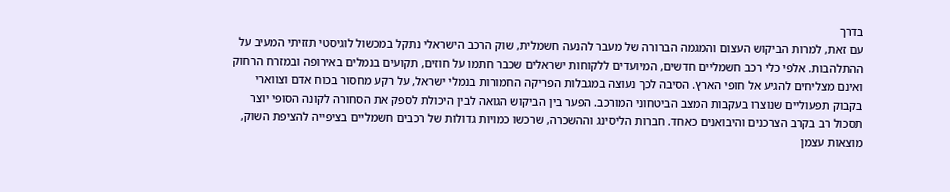בדרך
עם זאת, למרות הביקוש העצום והמגמה הברורה של מעבר להנעה חשמלית, שוק הרכב הישראלי נתקל במכשול לוגיסטי תזזיתי המעיב על ההתלהבות. אלפי כלי רכב חשמליים חדשים, המיועדים ללקוחות ישראלים שכבר חתמו על חוזים, תקועים בנמלים באירופה ובמזרח הרחוק ואינם מצליחים להגיע אל חופי הארץ. הסיבה לכך נעוצה במגבלות הפריקה החמורות בנמלי ישראל, על רקע מחסור בכוח אדם וצווארי בקבוק תפעוליים שנוצרו בעקבות המצב הביטחוני המורכב. הפער בין הביקוש הגואה לבין היכולת לספק את הסחורה לקונה הסופי יוצר תסכול רב בקרב הצרכנים והיבואנים כאחד. חברות הליסינג וההשכרה, שרכשו כמויות גדולות של רכבים חשמליים בציפייה להציפת השוק, מוצאות עצמן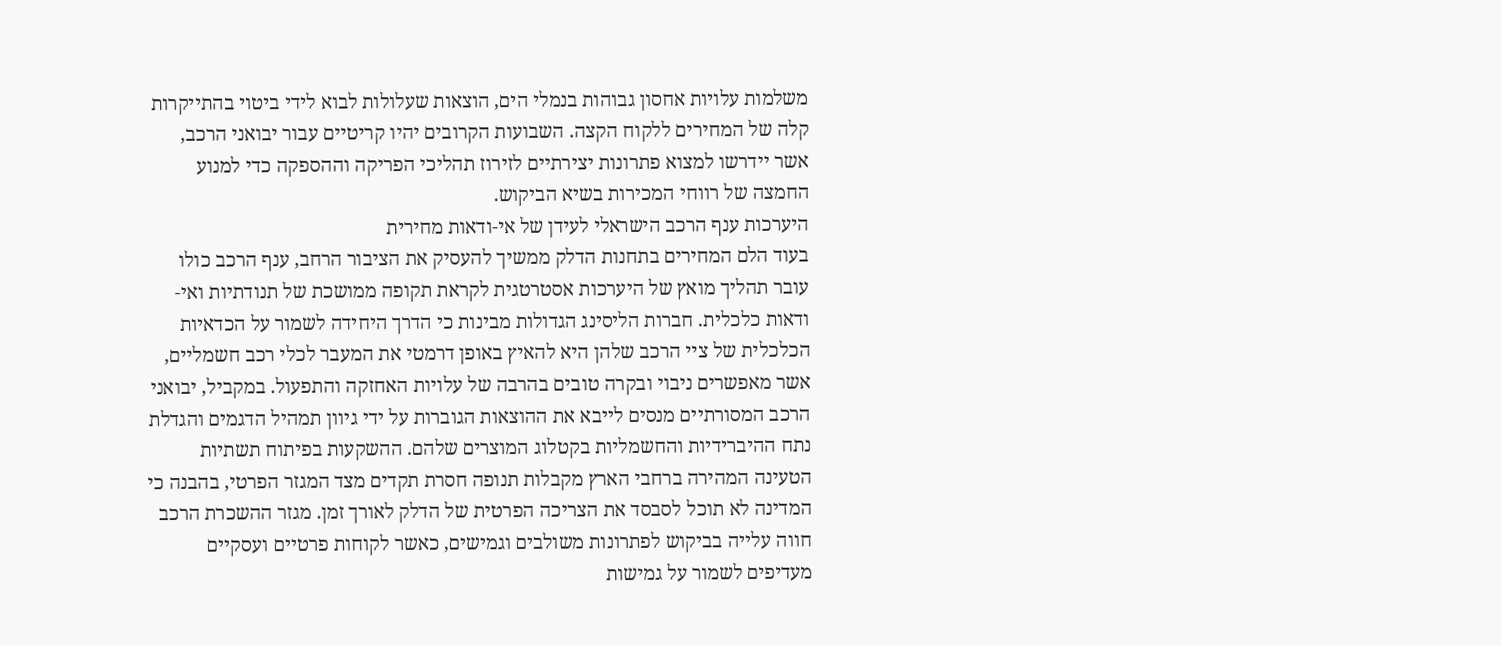משלמות עלויות אחסון גבוהות בנמלי הים, הוצאות שעלולות לבוא לידי ביטוי בהתייקרות קלה של המחירים ללקוח הקצה. השבועות הקרובים יהיו קריטיים עבור יבואני הרכב, אשר יידרשו למצוא פתרונות יצירתיים לזירוז תהליכי הפריקה וההספקה כדי למנוע החמצה של רווחי המכירות בשיא הביקוש.
היערכות ענף הרכב הישראלי לעידן של אי-ודאות מחירית
בעוד הלם המחירים בתחנות הדלק ממשיך להעסיק את הציבור הרחב, ענף הרכב כולו עובר תהליך מואץ של היערכות אסטרטגית לקראת תקופה ממושכת של תנודתיות ואי-ודאות כלכלית. חברות הליסינג הגדולות מבינות כי הדרך היחידה לשמור על הכדאיות הכלכלית של ציי הרכב שלהן היא להאיץ באופן דרמטי את המעבר לכלי רכב חשמליים, אשר מאפשרים ניבוי ובקרה טובים בהרבה של עלויות האחזקה והתפעול. במקביל, יבואני הרכב המסורתיים מנסים לייבא את ההוצאות הגוברות על ידי גיוון תמהיל הדגמים והגדלת נתח ההיברידיות והחשמליות בקטלוג המוצרים שלהם. ההשקעות בפיתוח תשתיות הטעינה המהירה ברחבי הארץ מקבלות תנופה חסרת תקדים מצד המגזר הפרטי, בהבנה כי המדינה לא תוכל לסבסד את הצריכה הפרטית של הדלק לאורך זמן. מגזר ההשכרת הרכב חווה עלייה בביקוש לפתרונות משולבים וגמישים, כאשר לקוחות פרטיים ועסקיים מעדיפים לשמור על גמישות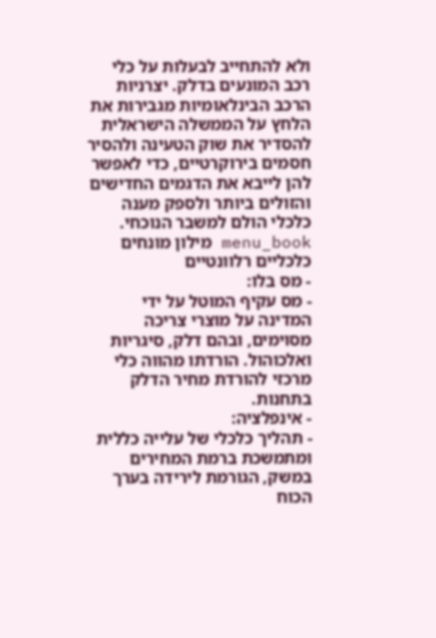ולא להתחייב לבעלות על כלי רכב המונעים בדלק. יצרניות הרכב הבינלאומיות מגבירות את הלחץ על הממשלה הישראלית להסדיר את שוק הטעינה ולהסיר חסמים בירוקרטיים, כדי לאפשר להן לייבא את הדגמים החדישים והזולים ביותר ולספק מענה כלכלי הולם למשבר הנוכחי.
menu_book מילון מונחים כלכליים רלוונטיים
- מס בלו:
- מס עקיף המוטל על ידי המדינה על מוצרי צריכה מסוימים, ובהם דלק, סיגריות ואלכוהול. הורדתו מהווה כלי מרכזי להורדת מחיר הדלק בתחנות.
- אינפלציה:
- תהליך כלכלי של עלייה כללית ומתמשכת ברמת המחירים במשק, הגורמת לירידה בערך הכוח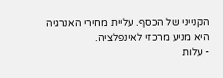הקנייני של הכסף. עליית מחירי האנרגיה היא מניע מרכזי לאינפלציה.
- עלות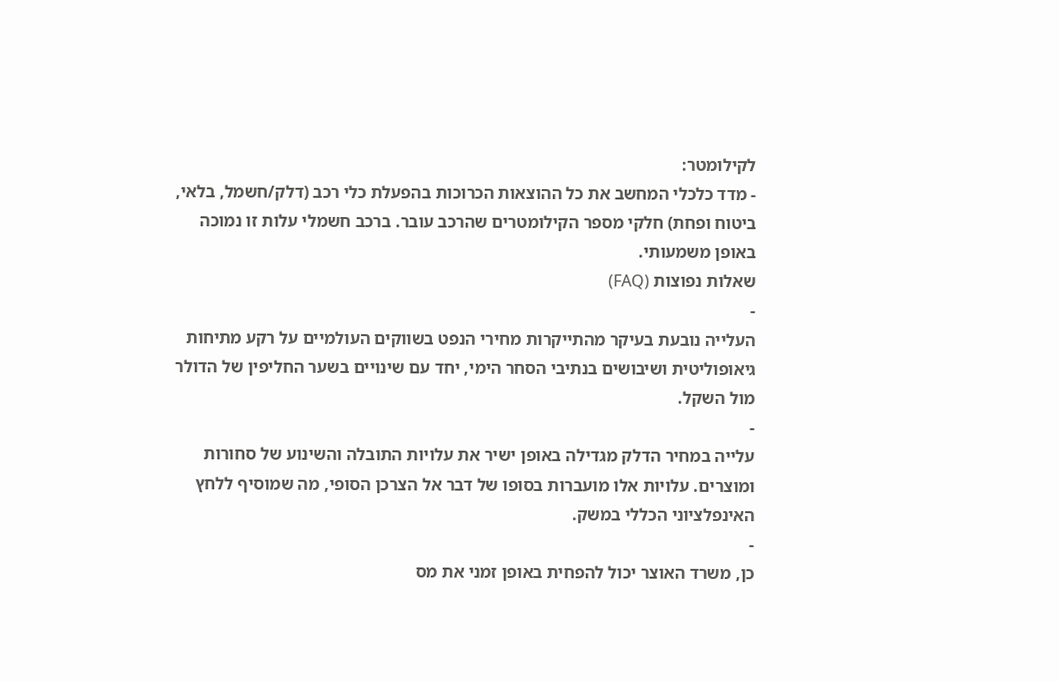לקילומטר:
- מדד כלכלי המחשב את כל ההוצאות הכרוכות בהפעלת כלי רכב (דלק/חשמל, בלאי, ביטוח ופחת) חלקי מספר הקילומטרים שהרכב עובר. ברכב חשמלי עלות זו נמוכה באופן משמעותי.
שאלות נפוצות (FAQ)
-
העלייה נובעת בעיקר מהתייקרות מחירי הנפט בשווקים העולמיים על רקע מתיחות גיאופוליטית ושיבושים בנתיבי הסחר הימי, יחד עם שינויים בשער החליפין של הדולר מול השקל.
-
עלייה במחיר הדלק מגדילה באופן ישיר את עלויות התובלה והשינוע של סחורות ומוצרים. עלויות אלו מועברות בסופו של דבר אל הצרכן הסופי, מה שמוסיף ללחץ האינפלציוני הכללי במשק.
-
כן, משרד האוצר יכול להפחית באופן זמני את מס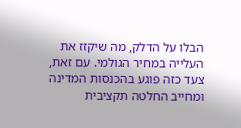הבלו על הדלק, מה שיקזז את העלייה במחיר הגולמי. עם זאת, צעד כזה פוגע בהכנסות המדינה ומחייב החלטה תקציבית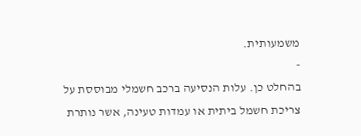משמעותית.
-
בהחלט כן. עלות הנסיעה ברכב חשמלי מבוססת על צריכת חשמל ביתית או עמדות טעינה, אשר נותרת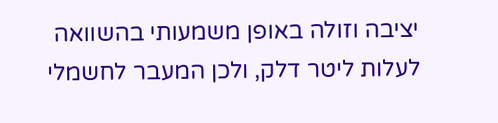יציבה וזולה באופן משמעותי בהשוואה לעלות ליטר דלק, ולכן המעבר לחשמלי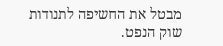מבטל את החשיפה לתנודות שוק הנפט.